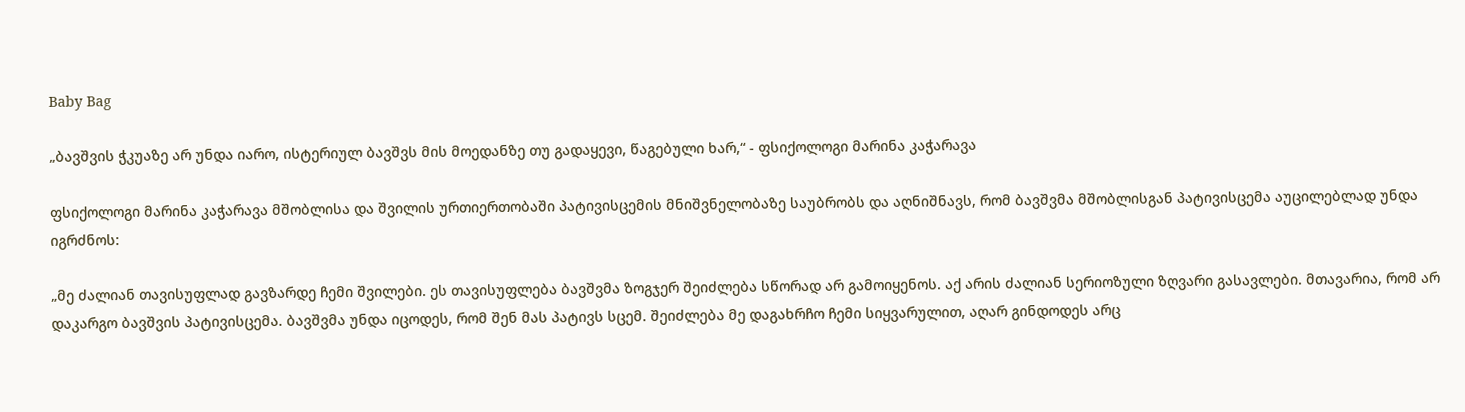Baby Bag

„ბავშვის ჭკუაზე არ უნდა იარო, ისტერიულ ბავშვს მის მოედანზე თუ გადაყევი, წაგებული ხარ,“ - ფსიქოლოგი მარინა კაჭარავა

ფსიქოლოგი მარინა კაჭარავა მშობლისა და შვილის ურთიერთობაში პატივისცემის მნიშვნელობაზე საუბრობს და აღნიშნავს, რომ ბავშვმა მშობლისგან პატივისცემა აუცილებლად უნდა იგრძნოს:

„მე ძალიან თავისუფლად გავზარდე ჩემი შვილები. ეს თავისუფლება ბავშვმა ზოგჯერ შეიძლება სწორად არ გამოიყენოს. აქ არის ძალიან სერიოზული ზღვარი გასავლები. მთავარია, რომ არ დაკარგო ბავშვის პატივისცემა. ბავშვმა უნდა იცოდეს, რომ შენ მას პატივს სცემ. შეიძლება მე დაგახრჩო ჩემი სიყვარულით, აღარ გინდოდეს არც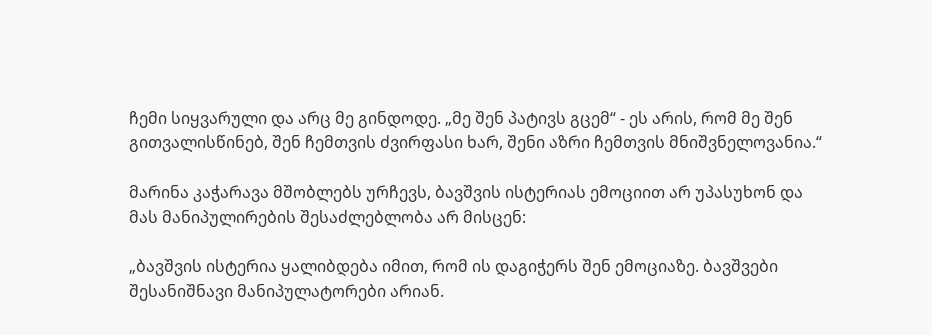ჩემი სიყვარული და არც მე გინდოდე. „მე შენ პატივს გცემ“ - ეს არის, რომ მე შენ გითვალისწინებ, შენ ჩემთვის ძვირფასი ხარ, შენი აზრი ჩემთვის მნიშვნელოვანია.“

მარინა კაჭარავა მშობლებს ურჩევს, ბავშვის ისტერიას ემოციით არ უპასუხონ და მას მანიპულირების შესაძლებლობა არ მისცენ:

„ბავშვის ისტერია ყალიბდება იმით, რომ ის დაგიჭერს შენ ემოციაზე. ბავშვები შესანიშნავი მანიპულატორები არიან.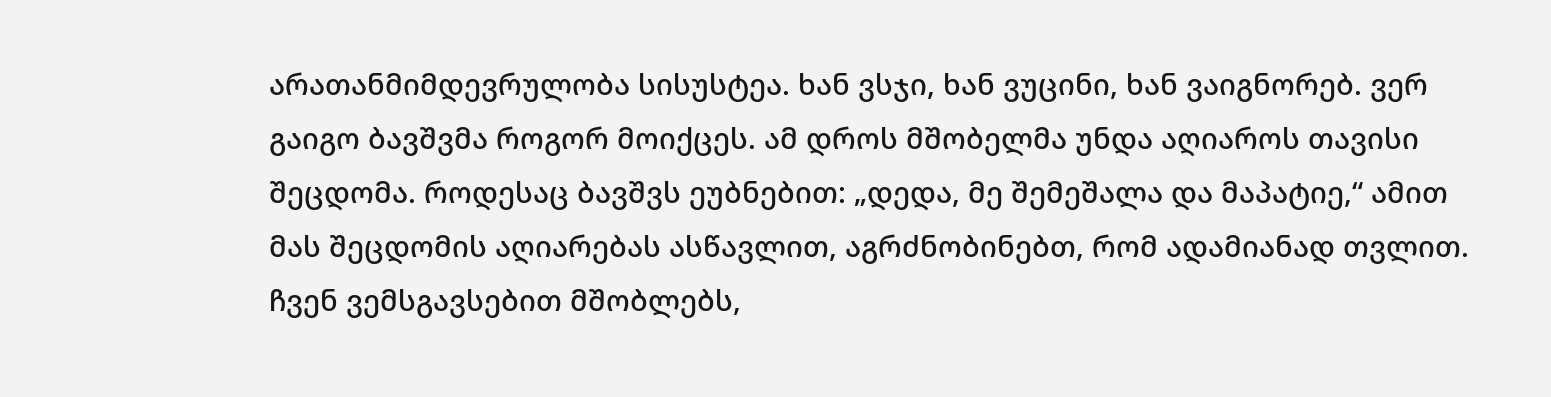არათანმიმდევრულობა სისუსტეა. ხან ვსჯი, ხან ვუცინი, ხან ვაიგნორებ. ვერ გაიგო ბავშვმა როგორ მოიქცეს. ამ დროს მშობელმა უნდა აღიაროს თავისი შეცდომა. როდესაც ბავშვს ეუბნებით: „დედა, მე შემეშალა და მაპატიე,“ ამით მას შეცდომის აღიარებას ასწავლით, აგრძნობინებთ, რომ ადამიანად თვლით. ჩვენ ვემსგავსებით მშობლებს,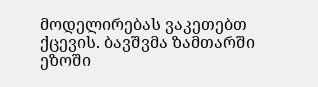მოდელირებას ვაკეთებთ ქცევის. ბავშვმა ზამთარში ეზოში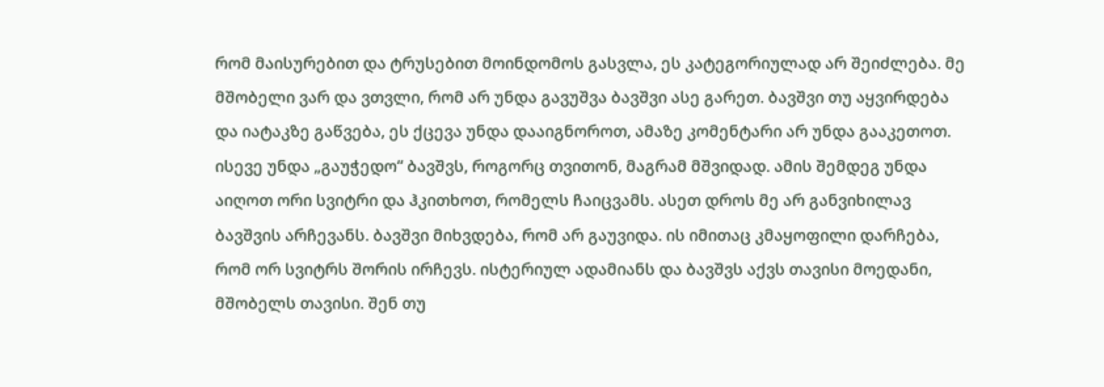რომ მაისურებით და ტრუსებით მოინდომოს გასვლა, ეს კატეგორიულად არ შეიძლება. მე მშობელი ვარ და ვთვლი, რომ არ უნდა გავუშვა ბავშვი ასე გარეთ. ბავშვი თუ აყვირდება და იატაკზე გაწვება, ეს ქცევა უნდა დააიგნოროთ, ამაზე კომენტარი არ უნდა გააკეთოთ. ისევე უნდა „გაუჭედო“ ბავშვს, როგორც თვითონ, მაგრამ მშვიდად. ამის შემდეგ უნდა აიღოთ ორი სვიტრი და ჰკითხოთ, რომელს ჩაიცვამს. ასეთ დროს მე არ განვიხილავ ბავშვის არჩევანს. ბავშვი მიხვდება, რომ არ გაუვიდა. ის იმითაც კმაყოფილი დარჩება, რომ ორ სვიტრს შორის ირჩევს. ისტერიულ ადამიანს და ბავშვს აქვს თავისი მოედანი, მშობელს თავისი. შენ თუ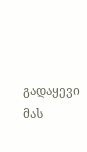გადაყევი მას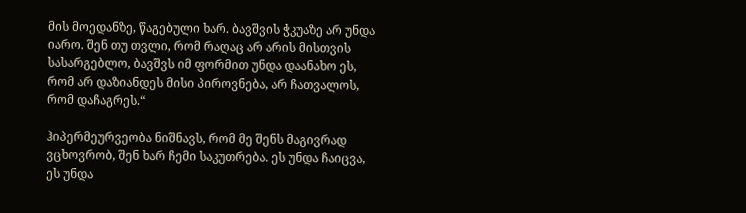მის მოედანზე, წაგებული ხარ. ბავშვის ჭკუაზე არ უნდა იარო. შენ თუ თვლი, რომ რაღაც არ არის მისთვის სასარგებლო, ბავშვს იმ ფორმით უნდა დაანახო ეს, რომ არ დაზიანდეს მისი პიროვნება, არ ჩათვალოს, რომ დაჩაგრეს.“

ჰიპერმეურვეობა ნიშნავს, რომ მე შენს მაგივრად ვცხოვრობ, შენ ხარ ჩემი საკუთრება. ეს უნდა ჩაიცვა, ეს უნდა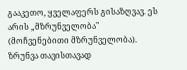გააკეთო, ყველაფერს გისაზღვავ. ეს არის „მზრუნველობა" (მოჩვენებითი მზრუნველობა). ზრუნვა თავისთავად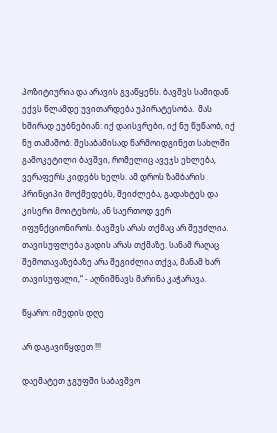პოზიტიურია და არავის გვაწყენს. ბავშვს სამიდან ექვს წლამდე უვითარდება უპირატესობა.  მას ხშირად ეუბნებიან: იქ დაისვრები, იქ ნუ წუწაობ, იქ ნუ თამაშობ. შესაბამისად წარმოიდგინეთ სახლში გამოკეტილი ბავშვი, რომელიც ავეჯს ეხლება, ვერაფერს კიდებს ხელს. ამ დროს ზამბარის პრინციპი მოქმედებს, შეიძლება, გადახტეს და კისერი მოიტეხოს, ან საერთოდ ვერ იფუნქციონიროს. ბავშვს არას თქმაც არ შეუძლია. თავისუფლება გადის არას თქმაზე. სანამ რაღაც შემოთავაზებაზე არა შეგიძლია თქვა, მანამ ხარ თავისუფალი,“ - აღნიშნავს მარინა კაჭარავა.

წყარო: იმედის დღე

არ დაგავიწყდეთ !!!

დაემატეთ ჯგუფში საბავშვო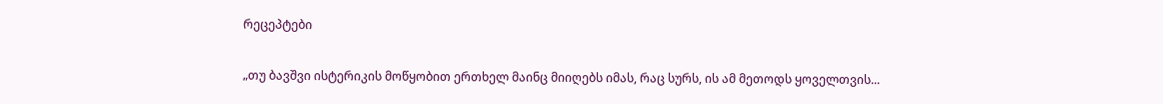რეცეპტები

„თუ ბავშვი ისტერიკის მოწყობით ერთხელ მაინც მიიღებს იმას, რაც სურს, ის ამ მეთოდს ყოველთვის...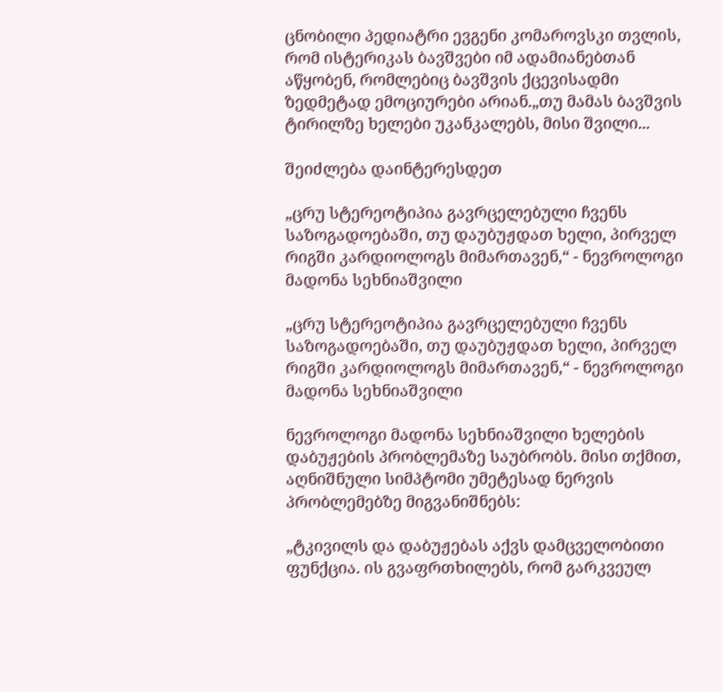ცნობილი პედიატრი ევგენი კომაროვსკი თვლის, რომ ისტერიკას ბავშვები იმ ადამიანებთან აწყობენ, რომლებიც ბავშვის ქცევისადმი ზედმეტად ემოციურები არიან.„თუ მამას ბავშვის ტირილზე ხელები უკანკალებს, მისი შვილი...

შეიძლება დაინტერესდეთ

„ცრუ სტერეოტიპია გავრცელებული ჩვენს საზოგადოებაში, თუ დაუბუჟდათ ხელი, პირველ რიგში კარდიოლოგს მიმართავენ,“ - ნევროლოგი მადონა სეხნიაშვილი

„ცრუ სტერეოტიპია გავრცელებული ჩვენს საზოგადოებაში, თუ დაუბუჟდათ ხელი, პირველ რიგში კარდიოლოგს მიმართავენ,“ - ნევროლოგი მადონა სეხნიაშვილი

ნევროლოგი მადონა სეხნიაშვილი ხელების დაბუჟების პრობლემაზე საუბრობს. მისი თქმით, აღნიშნული სიმპტომი უმეტესად ნერვის პრობლემებზე მიგვანიშნებს:

„ტკივილს და დაბუჟებას აქვს დამცველობითი ფუნქცია. ის გვაფრთხილებს, რომ გარკვეულ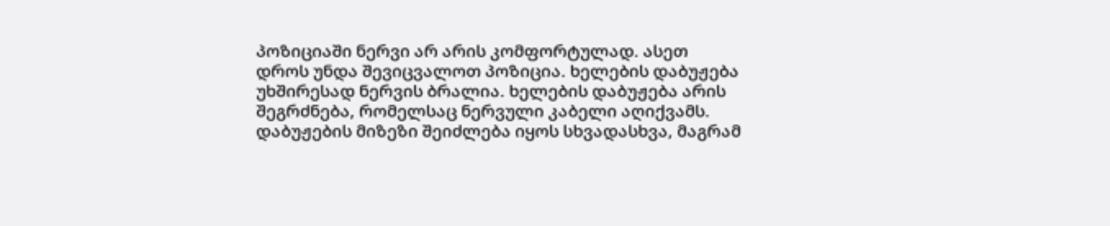პოზიციაში ნერვი არ არის კომფორტულად. ასეთ დროს უნდა შევიცვალოთ პოზიცია. ხელების დაბუჟება უხშირესად ნერვის ბრალია. ხელების დაბუჟება არის შეგრძნება, რომელსაც ნერვული კაბელი აღიქვამს. დაბუჟების მიზეზი შეიძლება იყოს სხვადასხვა, მაგრამ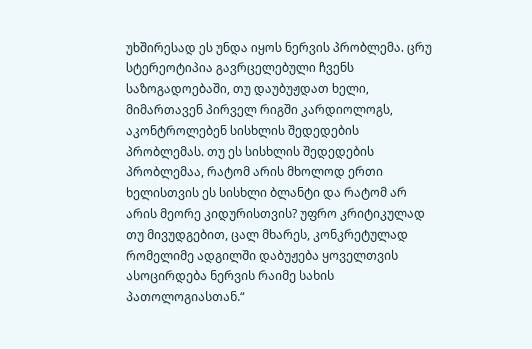უხშირესად ეს უნდა იყოს ნერვის პრობლემა. ცრუ სტერეოტიპია გავრცელებული ჩვენს საზოგადოებაში, თუ დაუბუჟდათ ხელი, მიმართავენ პირველ რიგში კარდიოლოგს, აკონტროლებენ სისხლის შედედების პრობლემას. თუ ეს სისხლის შედედების პრობლემაა, რატომ არის მხოლოდ ერთი ხელისთვის ეს სისხლი ბლანტი და რატომ არ არის მეორე კიდურისთვის? უფრო კრიტიკულად თუ მივუდგებით, ცალ მხარეს, კონკრეტულად რომელიმე ადგილში დაბუჟება ყოველთვის ასოცირდება ნერვის რაიმე სახის პათოლოგიასთან.“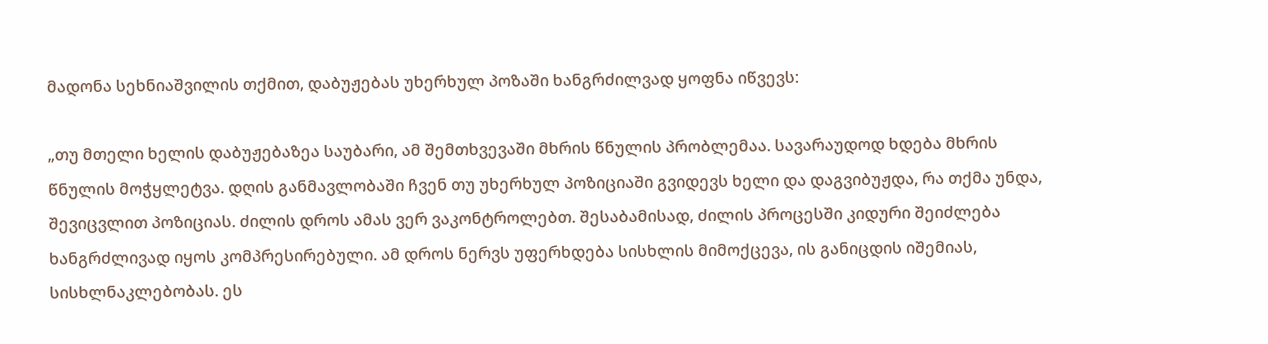მადონა სეხნიაშვილის თქმით, დაბუჟებას უხერხულ პოზაში ხანგრძილვად ყოფნა იწვევს:

„თუ მთელი ხელის დაბუჟებაზეა საუბარი, ამ შემთხვევაში მხრის წნულის პრობლემაა. სავარაუდოდ ხდება მხრის წნულის მოჭყლეტვა. დღის განმავლობაში ჩვენ თუ უხერხულ პოზიციაში გვიდევს ხელი და დაგვიბუჟდა, რა თქმა უნდა, შევიცვლით პოზიციას. ძილის დროს ამას ვერ ვაკონტროლებთ. შესაბამისად, ძილის პროცესში კიდური შეიძლება ხანგრძლივად იყოს კომპრესირებული. ამ დროს ნერვს უფერხდება სისხლის მიმოქცევა, ის განიცდის იშემიას, სისხლნაკლებობას. ეს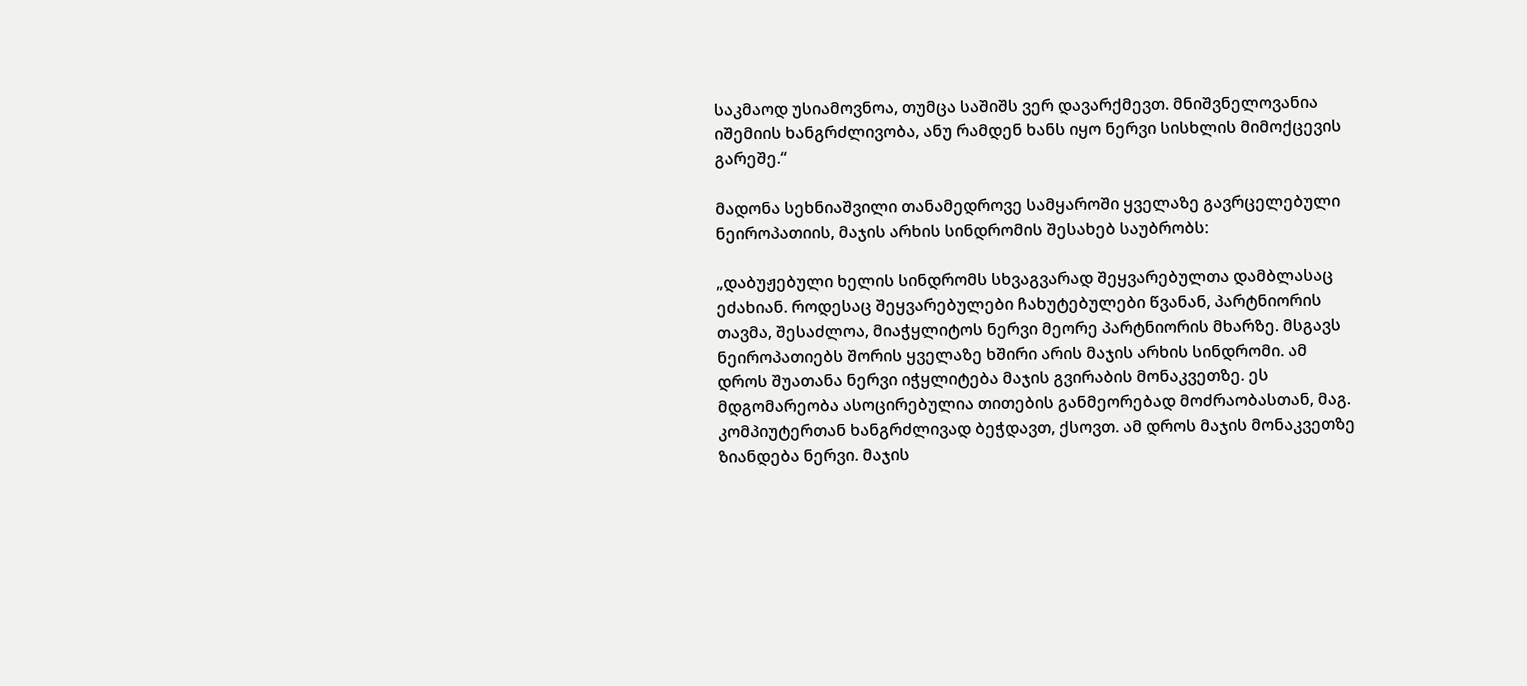საკმაოდ უსიამოვნოა, თუმცა საშიშს ვერ დავარქმევთ. მნიშვნელოვანია იშემიის ხანგრძლივობა, ანუ რამდენ ხანს იყო ნერვი სისხლის მიმოქცევის გარეშე.“

მადონა სეხნიაშვილი თანამედროვე სამყაროში ყველაზე გავრცელებული ნეიროპათიის, მაჯის არხის სინდრომის შესახებ საუბრობს:

„დაბუჟებული ხელის სინდრომს სხვაგვარად შეყვარებულთა დამბლასაც ეძახიან. როდესაც შეყვარებულები ჩახუტებულები წვანან, პარტნიორის თავმა, შესაძლოა, მიაჭყლიტოს ნერვი მეორე პარტნიორის მხარზე. მსგავს ნეიროპათიებს შორის ყველაზე ხშირი არის მაჯის არხის სინდრომი. ამ დროს შუათანა ნერვი იჭყლიტება მაჯის გვირაბის მონაკვეთზე. ეს მდგომარეობა ასოცირებულია თითების განმეორებად მოძრაობასთან, მაგ. კომპიუტერთან ხანგრძლივად ბეჭდავთ, ქსოვთ. ამ დროს მაჯის მონაკვეთზე ზიანდება ნერვი. მაჯის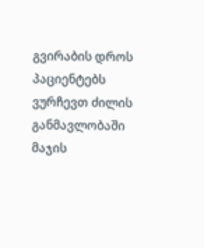გვირაბის დროს პაციენტებს ვურჩევთ ძილის განმავლობაში მაჯის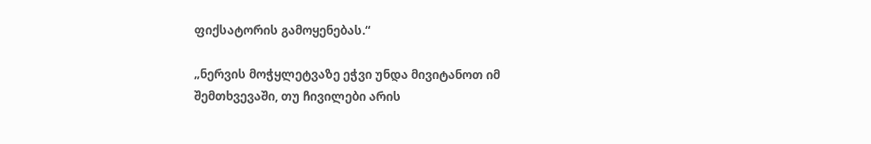ფიქსატორის გამოყენებას.“

„ნერვის მოჭყლეტვაზე ეჭვი უნდა მივიტანოთ იმ შემთხვევაში, თუ ჩივილები არის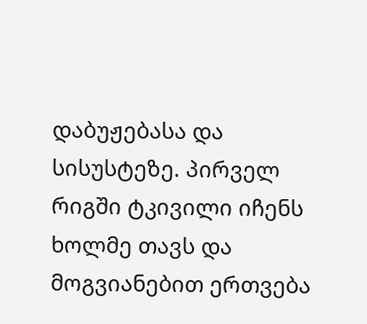დაბუჟებასა და სისუსტეზე. პირველ რიგში ტკივილი იჩენს ხოლმე თავს და მოგვიანებით ერთვება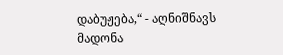დაბუჟება,“ - აღნიშნავს მადონა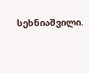სეხნიაშვილი.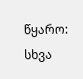წყარო: სხვა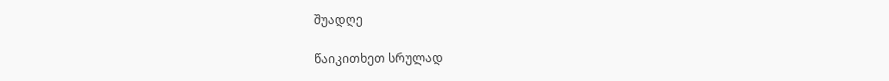შუადღე

წაიკითხეთ სრულად